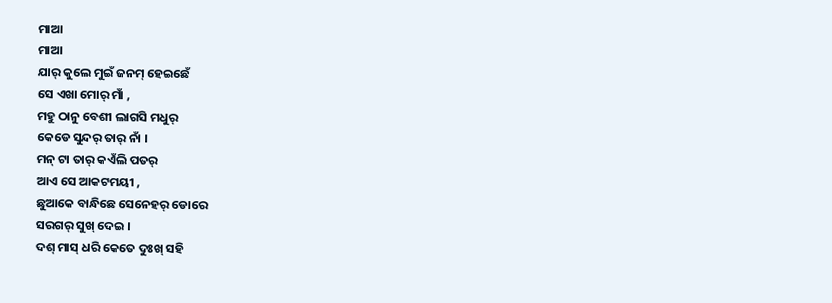ମାଆ
ମାଆ
ଯାର୍ କୁଲେ ମୁଇଁ ଜନମ୍ ହେଇଛେଁ
ସେ ଏଖା ମୋର୍ ମାଁ ,
ମହୁ ଠାନୁ ବେଶୀ ଲାଗସି ମଧୁର୍
କେଡେ ସୁନ୍ଦର୍ ତାର୍ ନାଁ ।
ମନ୍ ଟା ତାର୍ କଏଁଲି ପତର୍
ଆଏ ସେ ଆକଟମୟୀ ,
ଛୁଆକେ ବାନ୍ଧିଛେ ସେନେହର୍ ଡୋରେ
ସରଗର୍ ସୁଖ୍ ଦେଇ ।
ଦଶ୍ ମାସ୍ ଧରି କେତେ ଦୁଃଖ୍ ସହି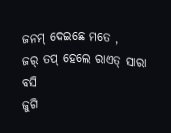ଜନମ୍ ଦେଇଛେ ମତେ ,
ଜର୍ ତପ୍ ହେଲେ ରାଏତ୍ ସାରା ବସି
ଜୁଗି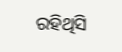ରହିଥିସି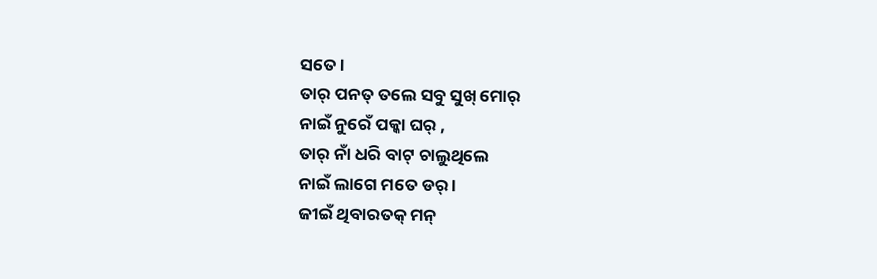ସତେ ।
ତାର୍ ପନତ୍ ତଲେ ସବୁ ସୁଖ୍ ମୋର୍
ନାଇଁ ନୁରେଁ ପକ୍କା ଘର୍ ,
ତାର୍ ନାଁ ଧରି ବାଟ୍ ଚାଲୁଥିଲେ
ନାଇଁ ଲାଗେ ମତେ ଡର୍ ।
ଜୀଇଁ ଥିବାରତକ୍ ମନ୍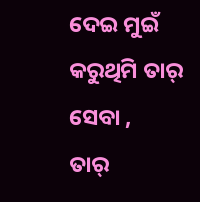ଦେଇ ମୁଇଁ
କରୁଥିମି ତାର୍ ସେବା ,
ତାର୍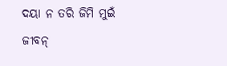ଦୟା ନ ତରି ଜିମି ମୁଇଁ
ଜୀବନ୍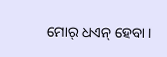ମୋର୍ ଧଏନ୍ ହେବା ।